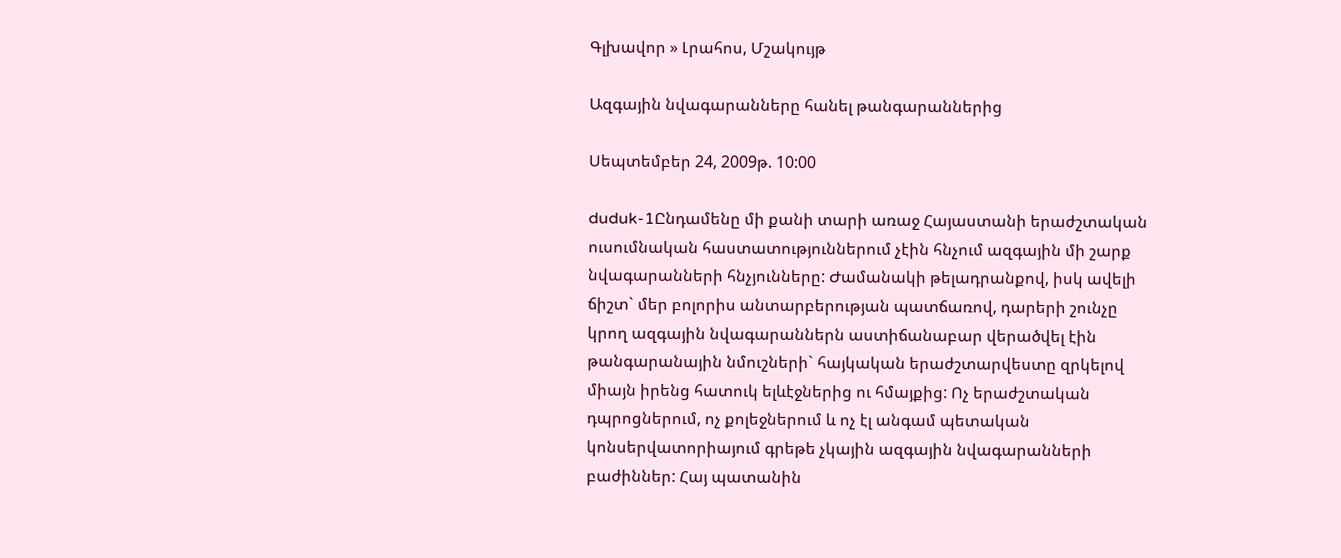Գլխավոր » Լրահոս, Մշակույթ

Ազգային նվագարանները հանել թանգարաններից

Սեպտեմբեր 24, 2009թ. 10:00

duduk-1Ընդամենը մի քանի տարի առաջ Հայաստանի երաժշտական ուսումնական հաստատություններում չէին հնչում ազգային մի շարք նվագարանների հնչյունները: Ժամանակի թելադրանքով, իսկ ավելի ճիշտ` մեր բոլորիս անտարբերության պատճառով, դարերի շունչը կրող ազգային նվագարաններն աստիճանաբար վերածվել էին թանգարանային նմուշների` հայկական երաժշտարվեստը զրկելով միայն իրենց հատուկ ելևէջներից ու հմայքից: Ոչ երաժշտական դպրոցներում, ոչ քոլեջներում և ոչ էլ անգամ պետական կոնսերվատորիայում գրեթե չկային ազգային նվագարանների բաժիններ: Հայ պատանին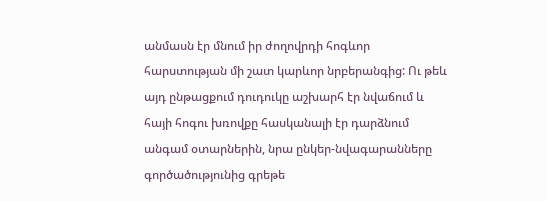անմասն էր մնում իր ժողովրդի հոգևոր հարստության մի շատ կարևոր նրբերանգից: Ու թեև այդ ընթացքում դուդուկը աշխարհ էր նվաճում և հայի հոգու խռովքը հասկանալի էր դարձնում անգամ օտարներին, նրա ընկեր-նվագարանները գործածությունից գրեթե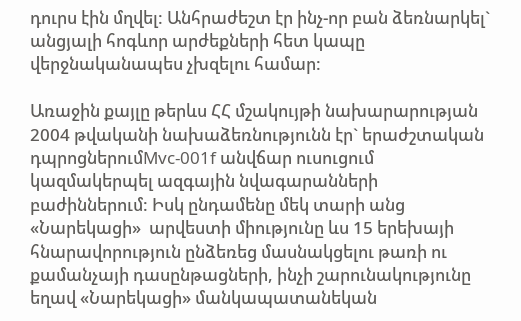դուրս էին մղվել: Անհրաժեշտ էր ինչ-որ բան ձեռնարկել` անցյալի հոգևոր արժեքների հետ կապը վերջնականապես չխզելու համար:

Առաջին քայլը թերևս ՀՀ մշակույթի նախարարության  2004 թվականի նախաձեռնությունն էր` երաժշտական դպրոցներումMvc-001f անվճար ուսուցում կազմակերպել ազգային նվագարանների բաժիններում: Իսկ ընդամենը մեկ տարի անց «Նարեկացի»  արվեստի միությունը ևս 15 երեխայի հնարավորություն ընձեռեց մասնակցելու թառի ու քամանչայի դասընթացների, ինչի շարունակությունը եղավ «Նարեկացի» մանկապատանեկան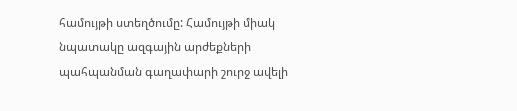համույթի ստեղծումը: Համույթի միակ նպատակը ազգային արժեքների պահպանման գաղափարի շուրջ ավելի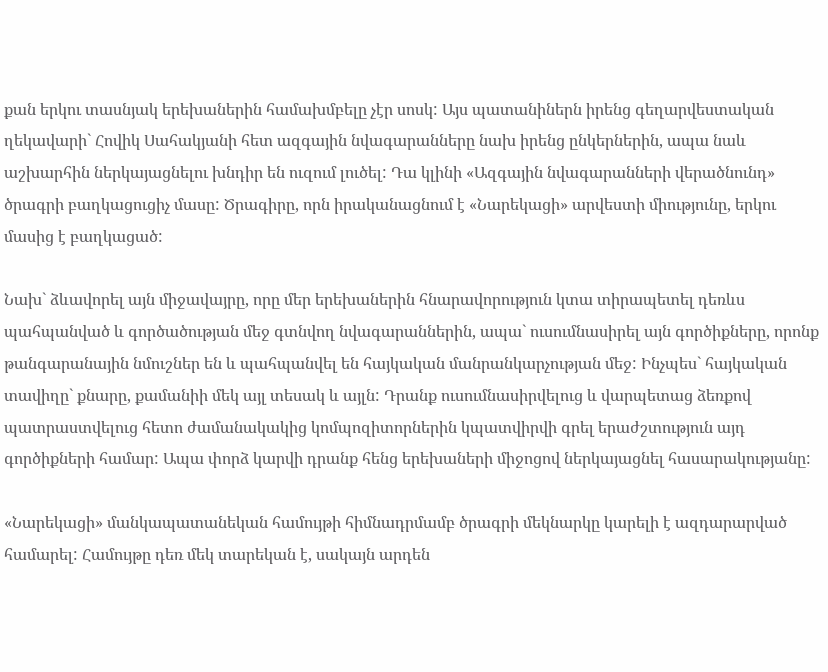քան երկու տասնյակ երեխաներին համախմբելը չէր սոսկ: Այս պատանիներն իրենց գեղարվեստական ղեկավարի` Հովիկ Սահակյանի հետ ազգային նվագարանները նախ իրենց ընկերներին, ապա նաև աշխարհին ներկայացնելու խնդիր են ուզում լուծել: Դա կլինի «Ազգային նվագարանների վերածնունդ» ծրագրի բաղկացուցիչ մասը: Ծրագիրը, որն իրականացնում է «Նարեկացի» արվեստի միությունը, երկու մասից է բաղկացած:

Նախ` ձևավորել այն միջավայրը, որը մեր երեխաներին հնարավորություն կտա տիրապետել դեռևս պահպանված և գործածության մեջ գտնվող նվագարաններին, ապա` ուսումնասիրել այն գործիքները, որոնք թանգարանային նմուշներ են և պահպանվել են հայկական մանրանկարչության մեջ: Ինչպես` հայկական տավիղը` քնարը, քամանիի մեկ այլ տեսակ և այլն: Դրանք ուսումնասիրվելուց և վարպետաց ձեռքով պատրաստվելուց հետո ժամանակակից կոմպոզիտորներին կպատվիրվի գրել երաժշտություն այդ գործիքների համար: Ապա փորձ կարվի դրանք հենց երեխաների միջոցով ներկայացնել հասարակությանը:

«Նարեկացի» մանկապատանեկան համույթի հիմնադրմամբ ծրագրի մեկնարկը կարելի է ազդարարված համարել: Համույթը դեռ մեկ տարեկան է, սակայն արդեն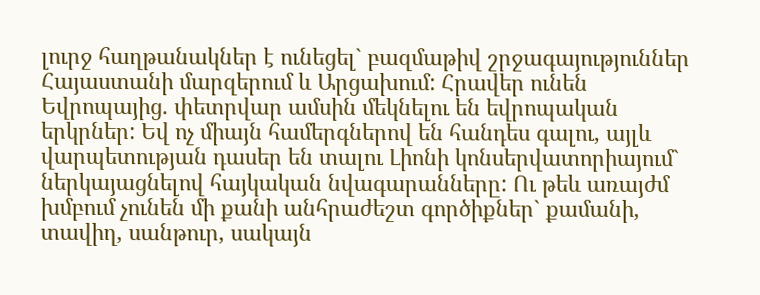լուրջ հաղթանակներ է ունեցել` բազմաթիվ շրջագայություններ Հայաստանի մարզերում և Արցախում: Հրավեր ունեն Եվրոպայից. փետրվար ամսին մեկնելու են եվրոպական երկրներ: Եվ ոչ միայն համերգներով են հանդես գալու, այլև վարպետության դասեր են տալու Լիոնի կոնսերվատորիայում` ներկայացնելով հայկական նվագարանները: Ու թեև առայժմ խմբում չունեն մի քանի անհրաժեշտ գործիքներ` քամանի, տավիղ, սանթուր, սակայն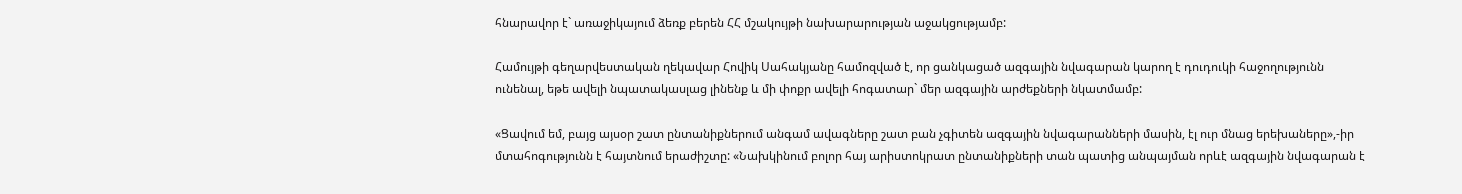հնարավոր է` առաջիկայում ձեռք բերեն ՀՀ մշակույթի նախարարության աջակցությամբ:

Համույթի գեղարվեստական ղեկավար Հովիկ Սահակյանը համոզված է, որ ցանկացած ազգային նվագարան կարող է դուդուկի հաջողությունն ունենալ, եթե ավելի նպատակասլաց լինենք և մի փոքր ավելի հոգատար` մեր ազգային արժեքների նկատմամբ:

«Ցավում եմ, բայց այսօր շատ ընտանիքներում անգամ ավագները շատ բան չգիտեն ազգային նվագարանների մասին, էլ ուր մնաց երեխաները»,-իր մտահոգությունն է հայտնում երաժիշտը: «Նախկինում բոլոր հայ արիստոկրատ ընտանիքների տան պատից անպայման որևէ ազգային նվագարան է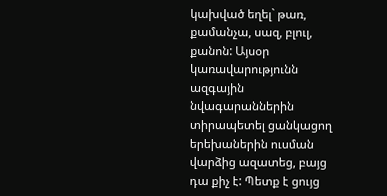կախված եղել` թառ, քամանչա, սազ, բլուլ, քանոն: Այսօր կառավարությունն ազգային նվագարաններին տիրապետել ցանկացող երեխաներին ուսման վարձից ազատեց, բայց դա քիչ է: Պետք է ցույց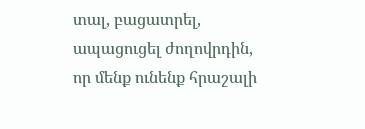տալ, բացատրել, ապացուցել ժողովրդին, որ մենք ունենք հրաշալի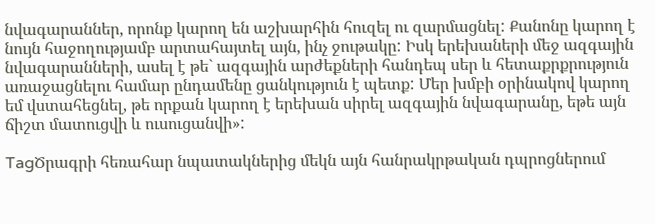նվագարաններ, որոնք կարող են աշխարհին հուզել ու զարմացնել: Քանոնը կարող է նույն հաջողությամբ արտահայտել այն, ինչ ջութակը: Իսկ երեխաների մեջ ազգային նվագարանների, ասել է թե` ազգային արժեքների հանդեպ սեր և հետաքրքրություն առաջացնելու համար ընդամենը ցանկություն է պետք: Մեր խմբի օրինակով կարող եմ վստահեցնել, թե որքան կարող է երեխան սիրել ազգային նվագարանը, եթե այն ճիշտ մատուցվի և ուսուցանվի»:

TagԾրագրի հեռահար նպատակներից մեկն այն հանրակրթական դպրոցներում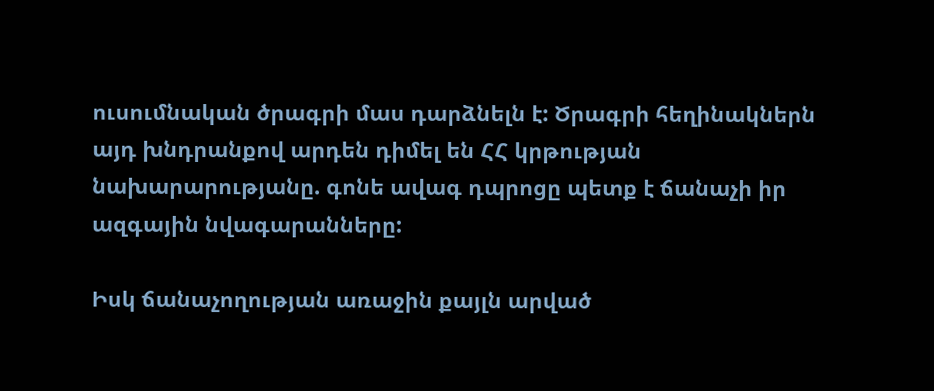ուսումնական ծրագրի մաս դարձնելն է: Ծրագրի հեղինակներն այդ խնդրանքով արդեն դիմել են ՀՀ կրթության նախարարությանը. գոնե ավագ դպրոցը պետք է ճանաչի իր ազգային նվագարանները:

Իսկ ճանաչողության առաջին քայլն արված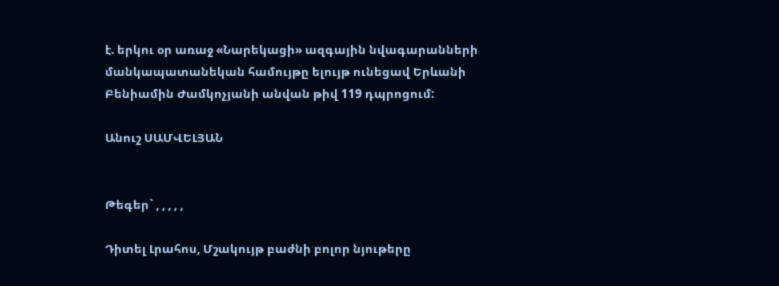է. երկու օր առաջ «Նարեկացի» ազգային նվագարանների մանկապատանեկան համույթը ելույթ ունեցավ Երևանի Բենիամին Ժամկոչյանի անվան թիվ 119 դպրոցում:

Անուշ ՍԱՄՎԵԼՅԱՆ


Թեգեր` , , , , ,

Դիտել Լրահոս, Մշակույթ բաժնի բոլոր նյութերը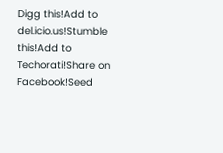Digg this!Add to del.icio.us!Stumble this!Add to Techorati!Share on Facebook!Seed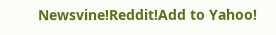Newsvine!Reddit!Add to Yahoo!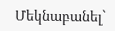Մեկնաբանել`